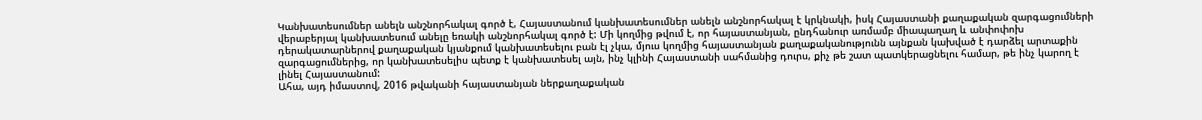Կանխատեսումներ անելն անշնորհակալ գործ է, Հայաստանում կանխատեսումներ անելն անշնորհակալ է կրկնակի, իսկ Հայաստանի քաղաքական զարգացումների վերաբերյալ կանխատեսում անելը եռակի անշնորհակալ գործ է: Մի կողմից թվում է, որ հայաստանյան, ընդհանուր առմամբ միապաղաղ և անփոփոխ դերակատարներով քաղաքական կյանքում կանխատեսելու բան էլ չկա, մյուս կողմից հայաստանյան քաղաքականությունն այնքան կախված է դարձել արտաքին զարգացումներից, որ կանխատեսելիս պետք է կանխատեսել այն, ինչ կլինի Հայաստանի սահմանից դուրս, քիչ թե շատ պատկերացնելու համար, թե ինչ կարող է լինել Հայաստանում:
Ահա, այդ իմաստով, 2016 թվականի հայաստանյան ներքաղաքական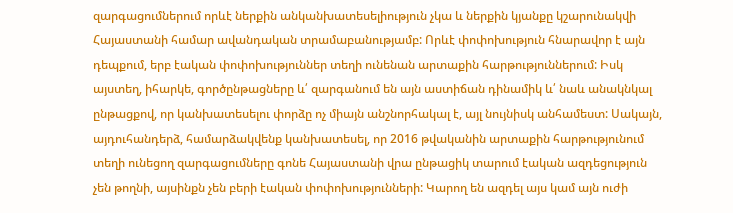զարգացումներում որևէ ներքին անկանխատեսելիություն չկա և ներքին կյանքը կշարունակվի Հայաստանի համար ավանդական տրամաբանությամբ: Որևէ փոփոխություն հնարավոր է այն դեպքում, երբ էական փոփոխություններ տեղի ունենան արտաքին հարթություններում: Իսկ այստեղ, իհարկե, գործընթացները և՛ զարգանում են այն աստիճան դինամիկ և՛ նաև անակնկալ ընթացքով, որ կանխատեսելու փորձը ոչ միայն անշնորհակալ է, այլ նույնիսկ անհամեստ: Սակայն, այդուհանդերձ, համարձակվենք կանխատեսել, որ 2016 թվականին արտաքին հարթությունում տեղի ունեցող զարգացումները գոնե Հայաստանի վրա ընթացիկ տարում էական ազդեցություն չեն թողնի, այսինքն չեն բերի էական փոփոխությունների: Կարող են ազդել այս կամ այն ուժի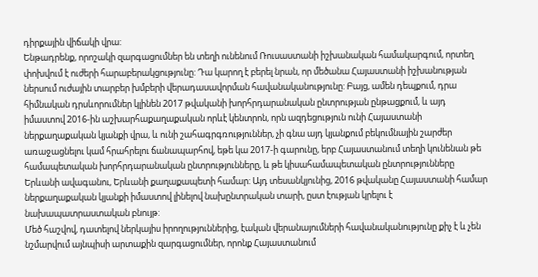դիրքային վիճակի վրա:
Ենթադրենք, որոշակի զարգացումներ են տեղի ունենում Ռուսաստանի իշխանական համակարգում, որտեղ փոխվում է ուժերի հարաբերակցությունը: Դա կարող է բերել նրան, որ մեծանա Հայաստանի իշխանության ներսում ուժային տարբեր խմբերի վերադասավորման հավանականությունը: Բայց, ամեն դեպքում, դրա հիմնական դրսևորումներ կլինեն 2017 թվականի խորհրդարանական ընտրության ընթացքում, և այդ իմաստով 2016-ին աշխարհաքաղաքական որևէ կենտրոն, որն ազդեցություն ունի Հայաստանի ներքաղաքական կյանքի վրա, և ունի շահագրգռություններ, չի գնա այդ կյանքում բեկումնային շարժեր առաջացնելու կամ հրահրելու ճանապարհով, եթե կա 2017-ի գարունը, երբ Հայաստանում տեղի կունենան թե համապետական խորհրդարանական ընտրությունները, և թե կիսահամապետական ընտրությունները Երևանի ավագանու, Երևանի քաղաքապետի համար: Այդ տեսանկյունից, 2016 թվականը Հայաստանի համար ներքաղաքական կյանքի իմաստով լինելով նախընտրական տարի, ըստ էության կրելու է նախապատրաստական բնույթ:
Մեծ հաշվով, դատելով ներկայիս իրողություններից, էական վերանայումների հավանականությունը քիչ է և չեն նշմարվում այնպիսի արտաքին զարգացումներ, որոնք Հայաստանում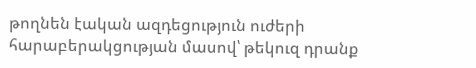թողնեն էական ազդեցություն ուժերի հարաբերակցության մասով՝ թեկուզ դրանք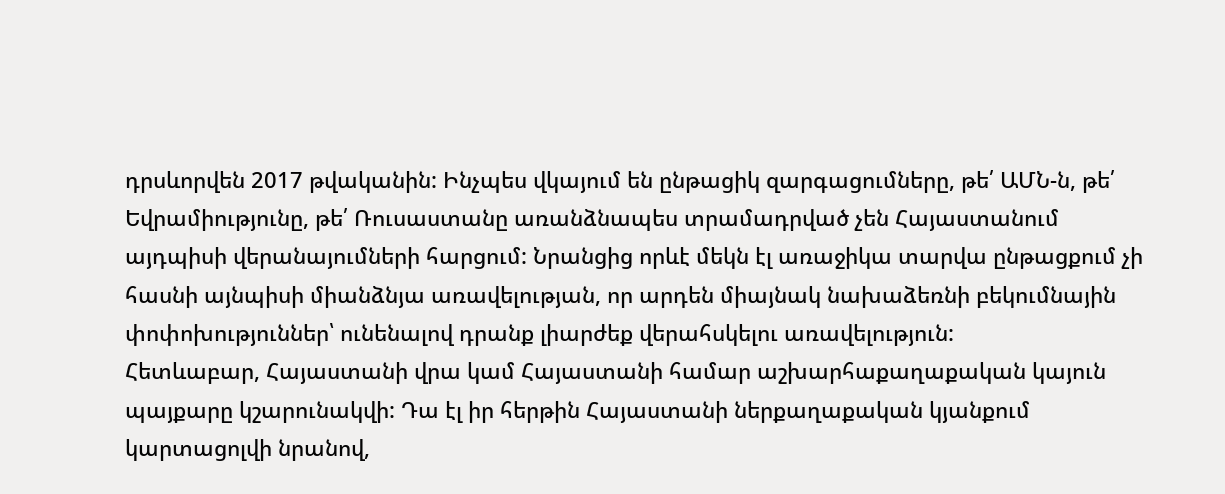դրսևորվեն 2017 թվականին: Ինչպես վկայում են ընթացիկ զարգացումները, թե՛ ԱՄՆ-ն, թե՛ Եվրամիությունը, թե՛ Ռուսաստանը առանձնապես տրամադրված չեն Հայաստանում այդպիսի վերանայումների հարցում: Նրանցից որևէ մեկն էլ առաջիկա տարվա ընթացքում չի հասնի այնպիսի միանձնյա առավելության, որ արդեն միայնակ նախաձեռնի բեկումնային փոփոխություններ՝ ունենալով դրանք լիարժեք վերահսկելու առավելություն:
Հետևաբար, Հայաստանի վրա կամ Հայաստանի համար աշխարհաքաղաքական կայուն պայքարը կշարունակվի: Դա էլ իր հերթին Հայաստանի ներքաղաքական կյանքում կարտացոլվի նրանով,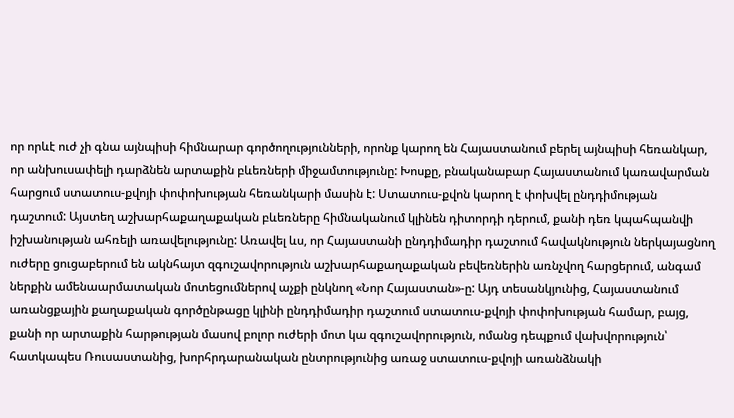որ որևէ ուժ չի գնա այնպիսի հիմնարար գործողությունների, որոնք կարող են Հայաստանում բերել այնպիսի հեռանկար, որ անխուսափելի դարձնեն արտաքին բևեռների միջամտությունը: Խոսքը, բնականաբար Հայաստանում կառավարման հարցում ստատուս-քվոյի փոփոխության հեռանկարի մասին է: Ստատուս-քվոն կարող է փոխվել ընդդիմության դաշտում: Այստեղ աշխարհաքաղաքական բևեռները հիմնականում կլինեն դիտորդի դերում, քանի դեռ կպահպանվի իշխանության ահռելի առավելությունը: Առավել ևս, որ Հայաստանի ընդդիմադիր դաշտում հավակնություն ներկայացնող ուժերը ցուցաբերում են ակնհայտ զգուշավորություն աշխարհաքաղաքական բեվեռներին առնչվող հարցերում, անգամ ներքին ամենաարմատական մոտեցումներով աչքի ընկնող «Նոր Հայաստան»-ը: Այդ տեսանկյունից, Հայաստանում առանցքային քաղաքական գործընթացը կլինի ընդդիմադիր դաշտում ստատուս-քվոյի փոփոխության համար, բայց, քանի որ արտաքին հարթության մասով բոլոր ուժերի մոտ կա զգուշավորություն, ոմանց դեպքում վախվորություն՝ հատկապես Ռուսաստանից, խորհրդարանական ընտրությունից առաջ ստատուս-քվոյի առանձնակի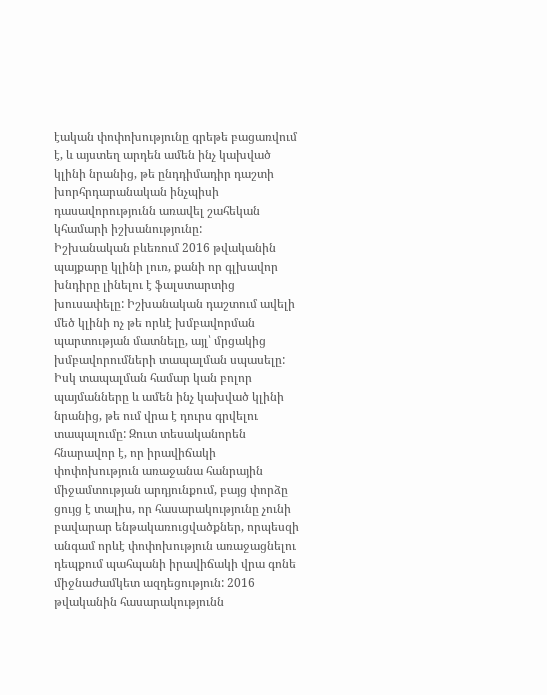էական փոփոխությունը գրեթե բացառվում է, և այստեղ արդեն ամեն ինչ կախված կլինի նրանից, թե ընդդիմադիր դաշտի խորհրդարանական ինչպիսի դասավորությունն առավել շահեկան կհամարի իշխանությունը:
Իշխանական բևեռում 2016 թվականին պայքարը կլինի լուռ, քանի որ գլխավոր խնդիրը լինելու է ֆալստարտից խուսափելը: Իշխանական դաշտում ավելի մեծ կլինի ոչ թե որևէ խմբավորման պարտության մատնելը, այլ՝ մրցակից խմբավորումների տապալման սպասելը: Իսկ տապալման համար կան բոլոր պայմանները և ամեն ինչ կախված կլինի նրանից, թե ում վրա է դուրս գրվելու տապալումը: Զուտ տեսականորեն հնարավոր է, որ իրավիճակի փոփոխություն առաջանա հանրային միջամտության արդյունքում, բայց փորձը ցույց է տալիս, որ հասարակությունը չունի բավարար ենթակառուցվածքներ, որպեսզի անգամ որևէ փոփոխություն առաջացնելու դեպքում պահպանի իրավիճակի վրա գոնե միջնաժամկետ ազդեցություն: 2016 թվականին հասարակությունն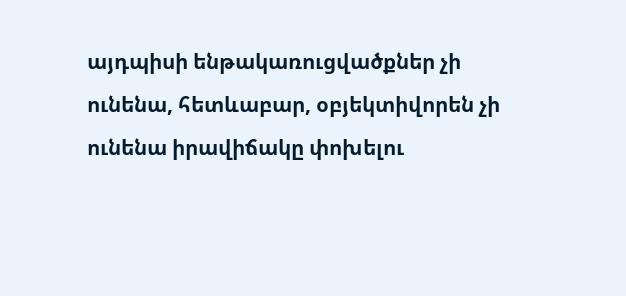այդպիսի ենթակառուցվածքներ չի ունենա, հետևաբար, օբյեկտիվորեն չի ունենա իրավիճակը փոխելու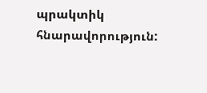պրակտիկ հնարավորություն: